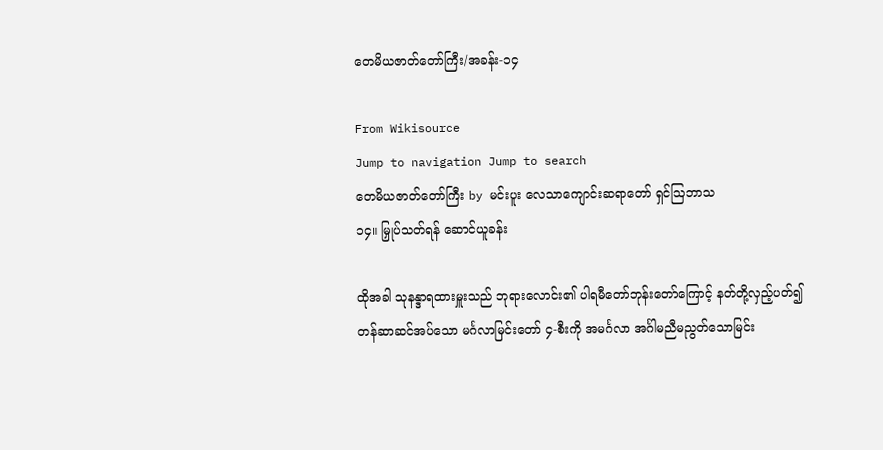တေမိယဇာတ်တော်ကြီး/အခန်း-၁၄

From Wikisource
Jump to navigation Jump to search
တေမိယဇာတ်တော်ကြီး by မင်းပူး လေသာကျောင်းဆရာတော် ရှင်ဩဘာသ
၁၄။ မြှုပ်သတ်ရန် ဆောင်ယူခန်း

ထိုအခါ သုနန္ဒာရထားမှူးသည် ဘုရားလောင်း၏ ပါရမီတော်ဘုန်းတော်ကြောင့် နတ်တို့လှည့်ပတ်၍ တန်ဆာဆင်အပ်သော မင်္ဂလာမြင်းတော် ၄-စီးကို အမင်္ဂလာ အင်္ဂါမညီမညွတ်သောမြင်း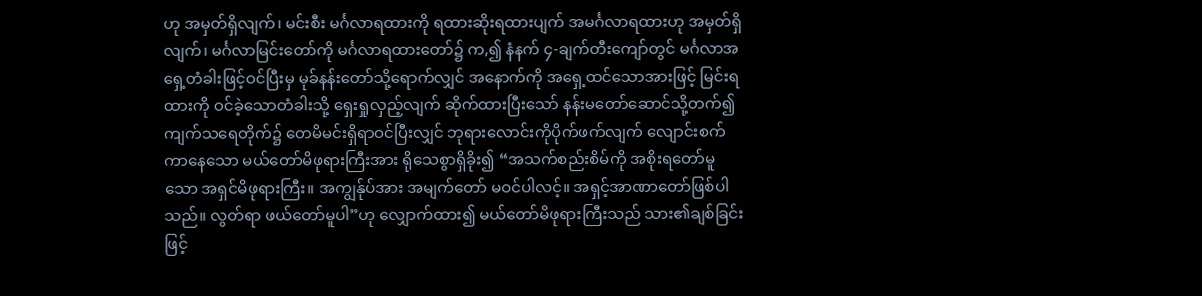ဟု အမှတ်ရှိလျက်၊ မင်းစီး မင်္ဂလာရထားကို ရထားဆိုးရထားပျက် အမင်္ဂလာရထားဟု အမှတ်ရှိလျက်၊ မင်္ဂလာမြင်းတော်ကို မင်္ဂလာရထားတော်၌ က,၍ နံနက် ၄-ချက်တီးကျော်တွင် မင်္ဂလာအရှေ့တံခါးဖြင့်ဝင်ပြီးမှ မုခ်နန်းတော်သို့ရောက်လျှင် အနောက်ကို အရှေ့ထင်သောအားဖြင့် မြင်းရထားကို ဝင်ခဲ့သောတံခါးသို့ ရှေးရှုလှည့်လျက် ဆိုက်ထားပြီးသော် နန်းမတော်ဆောင်သို့တက်၍ ကျက်သရေတိုက်၌ တေမိမင်းရှိရာဝင်ပြီးလျှင် ဘုရားလောင်းကိုပိုက်ဖက်လျက် လျောင်းစက်ကာနေသော မယ်တော်မိဖုရားကြီးအား ရိုသေစွာရှိခိုး၍ “အသက်စည်းစိမ်ကို အစိုးရတော်မူသော အရှင်မိဖုရားကြီး။ အကျွန်ုပ်အား အမျက်တော် မဝင်ပါလင့်။ အရှင့်အာဏာတော်ဖြစ်ပါသည်။ လွတ်ရာ ဖယ်တော်မူပါ”ဟု လျှောက်ထား၍ မယ်တော်မိဖုရားကြီးသည် သား၏ချစ်ခြင်းဖြင့်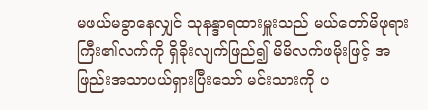မဖယ်မခွာနေလျှင် သုနန္ဒာရထားမှူးသည် မယ်တော်မိဖုရားကြီး၏လက်ကို ရှိခိုးလျက်ဖြည်၍ မိမိလက်ဖမိုးဖြင့် အဖြည်းအသာပယ်ရှားပြီးသော် မင်းသားကို ပ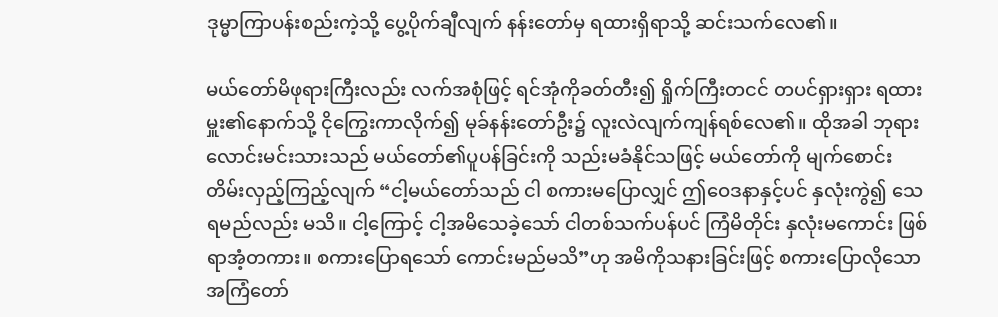ဒုမ္မာကြာပန်းစည်းကဲ့သို့ ပွေ့ပိုက်ချီလျက် နန်းတော်မှ ရထားရှိရာသို့ ဆင်းသက်လေ၏။

မယ်တော်မိဖုရားကြီးလည်း လက်အစုံဖြင့် ရင်အုံကိုခတ်တီး၍ ရှိုက်ကြီးတငင် တပင်ရှားရှား ရထားမှူး၏နောက်သို့ ငိုကြွေးကာလိုက်၍ မုခ်နန်းတော်ဦး၌ လူးလဲလျက်ကျန်ရစ်လေ၏။ ထိုအခါ ဘုရားလောင်းမင်းသားသည် မယ်တော်၏ပူပန်ခြင်းကို သည်းမခံနိုင်သဖြင့် မယ်တော်ကို မျက်စောင်းတိမ်းလှည့်ကြည့်လျက် “ငါ့မယ်တော်သည် ငါ စကားမပြောလျှင် ဤဝေဒနာနှင့်ပင် နှလုံးကွဲ၍ သေရမည်လည်း မသိ။ ငါ့ကြောင့် ငါ့အမိသေခဲ့သော် ငါတစ်သက်ပန်ပင် ကြံမိတိုင်း နှလုံးမကောင်း ဖြစ်ရာအံ့တကား။ စကားပြောရသော် ကောင်းမည်မသိ”ဟု အမိကိုသနားခြင်းဖြင့် စကားပြောလိုသော အကြံတော်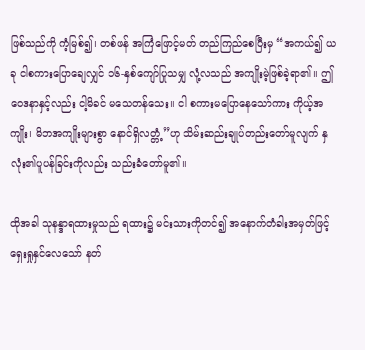ဖြစ်သည်ကို ကံ့မြစ်၍၊ တစ်ဖန် အကြံဖြောင့်မတ် တည်ကြည်စေပြီးမှ “အကယ်၍ ယခု ငါစကားပြောချေလျှင် ၁၆-နှစ်ကျော်ပြုသမျှ လုံ့လသည် အကျိုးမဲ့ဖြစ်ခဲ့ရာ၏။ ဤဝေဒနာနှင့်လည်း ငါ့မိခင် မသေတန်သေး။ ငါ စကားမပြောနေသော်ကား ကိုယ့်အကျိုး၊ မိဘအကျိုးများစွာ နောင်ရှိလတ္တံ့”ဟု သိမ်းဆည်းချုပ်တည်းတော်မူလျက် နှလုံး၏ပူပန်ခြင်းကိုလည်း သည်းခံတော်မူ၏။

ထိုအခါ သုနန္ဒာရထားမှုသည် ရထား၌ မင်းသားကိုတင်၍ အနောက်တံခါးအမှတ်ဖြင့် ရှေးရှုနှင်လေသော် နတ်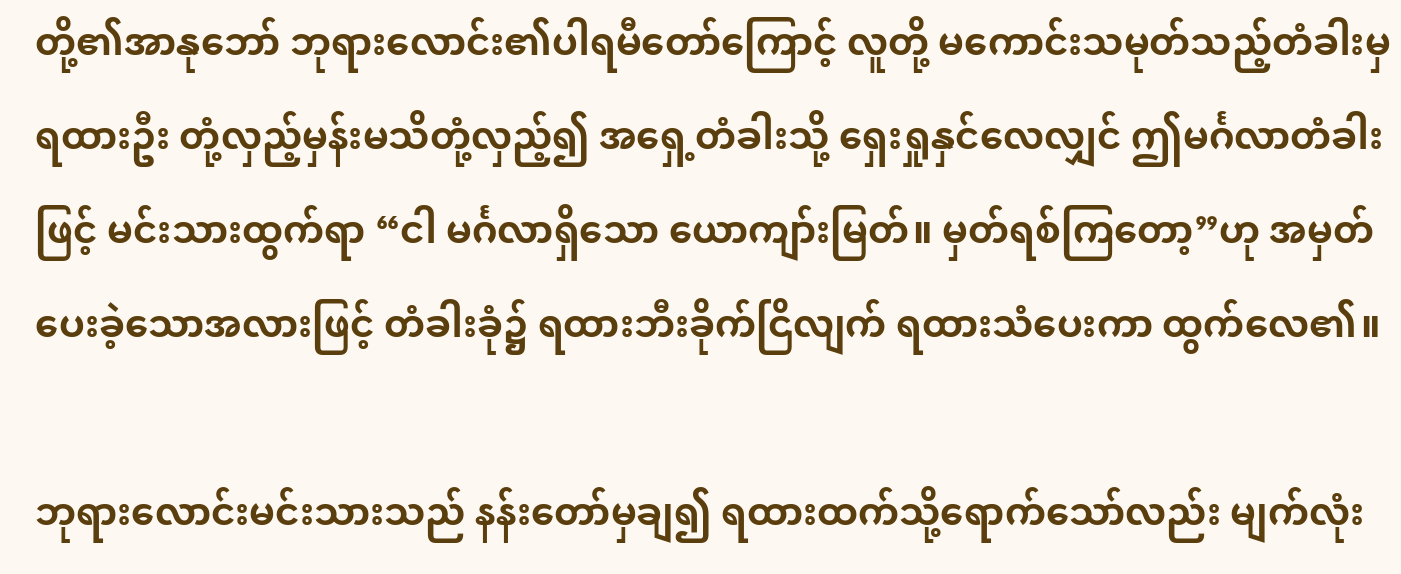တို့၏အာနုဘော် ဘုရားလောင်း၏ပါရမီတော်ကြောင့် လူတို့ မကောင်းသမုတ်သည့်တံခါးမှ ရထားဦး တုံ့လှည့်မှန်းမသိတုံ့လှည့်၍ အရှေ့တံခါးသို့ ရှေးရှုနှင်လေလျှင် ဤမင်္ဂလာတံခါးဖြင့် မင်းသားထွက်ရာ “ငါ မင်္ဂလာရှိသော ယောကျာ်းမြတ်။ မှတ်ရစ်ကြတော့”ဟု အမှတ်ပေးခဲ့သောအလားဖြင့် တံခါးခုံ၌ ရထားဘီးခိုက်ငြိလျက် ရထားသံပေးကာ ထွက်လေ၏။

ဘုရားလောင်းမင်းသားသည် နန်းတော်မှချ၍ ရထားထက်သို့ရောက်သော်လည်း မျက်လုံး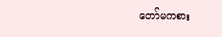တော်မကစား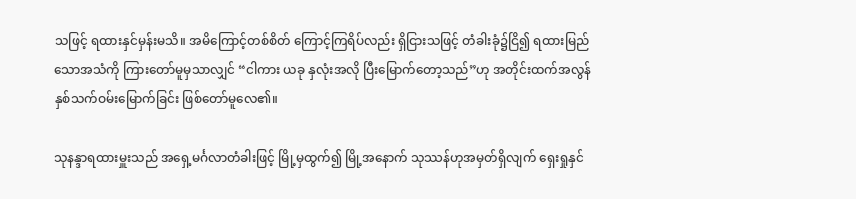သဖြင့် ရထားနှင်မှန်းမသိ။ အမိကြောင့်တစ်စိတ် ကြောင့်ကြရိပ်လည်း ရှိငြားသဖြင့် တံခါးခုံ၌ငြိ၍ ရထားမြည်သောအသံကို ကြားတော်မူမှသာလျှင် “ငါကား ယခု နှလုံးအလို ပြီးမြောက်တော့သည်”ဟု အတိုင်းထက်အလွန် နှစ်သက်ဝမ်းမြောက်ခြင်း ဖြစ်တော်မူလေ၏။

သုနန္ဒာရထားမှူးသည် အရှေ့မင်္ဂလာတံခါးဖြင့် မြို့မှထွက်၍ မြို့အနောက် သုဿန်ဟုအမှတ်ရှိလျက် ရှေးရှုနှင်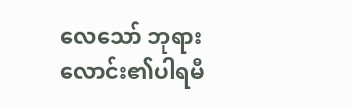လေသော် ဘုရားလောင်း၏ပါရမီ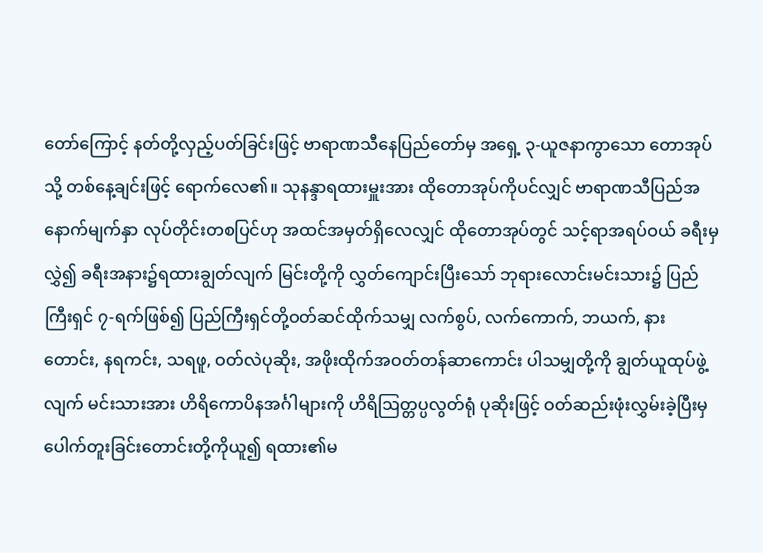တော်ကြောင့် နတ်တို့လှည့်ပတ်ခြင်းဖြင့် ဗာရာဏသီနေပြည်တော်မှ အရှေ့ ၃-ယူဇနာကွာသော တောအုပ်သို့ တစ်နေ့ချင်းဖြင့် ရောက်လေ၏။ သုနန္ဒာရထားမှူးအား ထိုတောအုပ်ကိုပင်လျှင် ဗာရာဏသီပြည်အနောက်မျက်နှာ လုပ်တိုင်းတစပြင်ဟု အထင်အမှတ်ရှိလေလျှင် ထိုတောအုပ်တွင် သင့်ရာအရပ်ဝယ် ခရီးမှလွှဲ၍ ခရီးအနား၌ရထားချွတ်လျက် မြင်းတို့ကို လွှတ်ကျောင်းပြီးသော် ဘုရားလောင်းမင်းသား၌ ပြည်ကြီးရှင် ၇-ရက်ဖြစ်၍ ပြည်ကြီးရှင်တို့ဝတ်ဆင်ထိုက်သမျှ လက်စွပ်, လက်ကောက်, ဘယက်, နားတောင်း, နရကင်း, သရဖူ, ဝတ်လဲပုဆိုး, အဖိုးထိုက်အဝတ်တန်ဆာကောင်း ပါသမျှတို့ကို ချွတ်ယူထုပ်ဖွဲ့လျက် မင်းသားအား ဟိရိကောပိနအင်္ဂါများကို ဟိရိဩတ္တပ္ပလွတ်ရုံ ပုဆိုးဖြင့် ဝတ်ဆည်းဖုံးလွှမ်းခဲ့ပြီးမှ ပေါက်တူးခြင်းတောင်းတို့ကိုယူ၍ ရထား၏မ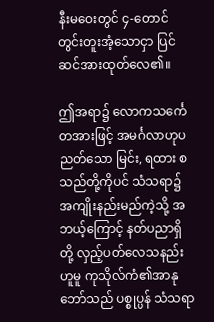နီးမဝေးတွင် ၄-တောင်တွင်းတူးအံ့သောငှာ ပြင်ဆင်အားထုတ်လေ၏။

ဤအရာ၌ လောကသင်္ကေတအားဖြင့် အမင်္ဂလာဟုပညတ်သော မြင်း, ရထား စသည်တို့ကိုပင် သံသရာ၌ အကျိုးနည်းမည်ကဲ့သို့ အဘယ့်ကြောင့် နတ်ပညာရှိတို့ လှည့်ပတ်လေသနည်းဟူမူ ကုသိုလ်ကံ၏အာနုဘော်သည် ပစ္စုပ္ပန် သံသရာ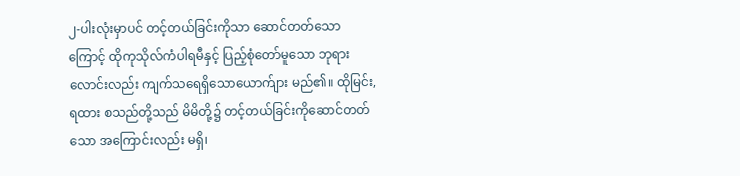၂-ပါးလုံးမှာပင် တင့်တယ်ခြင်းကိုသာ ဆောင်တတ်သောကြောင့် ထိုကုသိုလ်ကံပါရမီနှင့် ပြည့်စုံတော်မူသော ဘုရားလောင်းလည်း ကျက်သရေရှိသောယောက်ျား မည်၏။ ထိုမြင်း,ရထား စသည်တို့သည် မိမိတို့၌ တင့်တယ်ခြင်းကိုဆောင်တတ်သော အကြောင်းလည်း မရှိ၊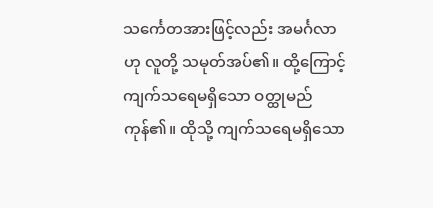သင်္ကေတအားဖြင့်လည်း အမင်္ဂလာဟု လူတို့ သမုတ်အပ်၏။ ထို့ကြောင့် ကျက်သရေမရှိသော ဝတ္ထုမည်ကုန်၏။ ထိုသို့ ကျက်သရေမရှိသော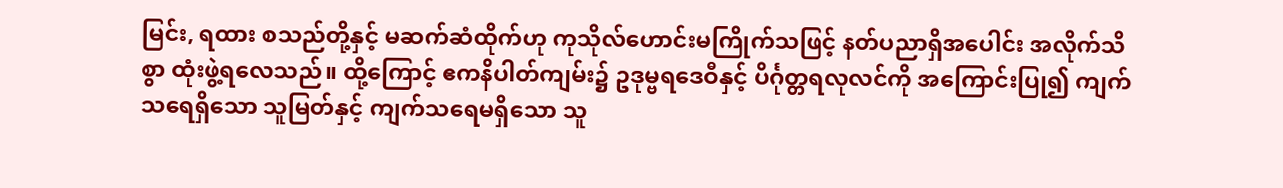မြင်း, ရထား စသည်တို့နှင့် မဆက်ဆံထိုက်ဟု ကုသိုလ်ဟောင်းမကြိုက်သဖြင့် နတ်ပညာရှိအပေါင်း အလိုက်သိစွာ ထုံးဖွဲ့ရလေသည်။ ထို့ကြောင့် ဧကနိပါတ်ကျမ်း၌ ဥဒုမ္ဗရဒေဝီနှင့် ပိင်္ဂုတ္တရလုလင်ကို အကြောင်းပြု၍ ကျက်သရေရှိသော သူမြတ်နှင့် ကျက်သရေမရှိသော သူ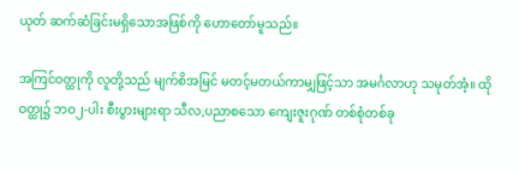ယုတ် ဆက်ဆံခြင်းမရှိသောအဖြစ်ကို ဟောတော်မူသည်။

အကြင်ဝတ္ထုကို လူတို့သည် မျက်စိအမြင် မတင့်မတယ်ကာမျှဖြင့်သာ အမင်္ဂလာဟု သမုတ်အံ့။ ထိုဝတ္ထု၌ ဘဝ၂-ပါး စီးပွားများရာ သီလ,ပညာစသော ကျေးဇူးဂုဏ် တစ်စုံတစ်ခု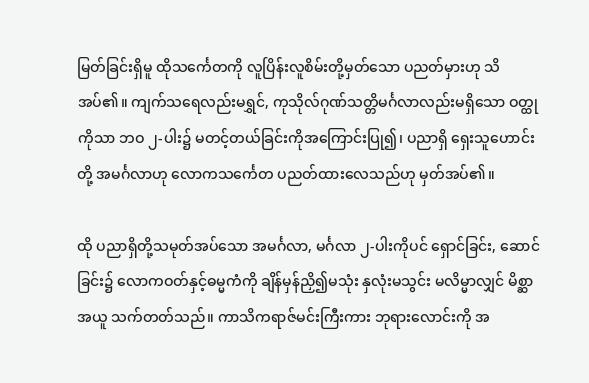မြတ်ခြင်းရှိမူ ထိုသင်္ကေတကို လူပြိန်းလူစိမ်းတို့မှတ်သော ပညတ်မှားဟု သိအပ်၏။ ကျက်သရေလည်းမရွှင်, ကုသိုလ်ဂုဏ်သတ္တိမင်္ဂလာလည်းမရှိသော ဝတ္ထုကိုသာ ဘဝ ၂-ပါး၌ မတင့်တယ်ခြင်းကိုအကြောင်းပြု၍၊ ပညာရှိ ရှေးသူဟောင်းတို့ အမင်္ဂလာဟု လောကသင်္ကေတ ပညတ်ထားလေသည်ဟု မှတ်အပ်၏။

ထို ပညာရှိတို့သမုတ်အပ်သော အမင်္ဂလာ, မင်္ဂလာ ၂-ပါးကိုပင် ရှောင်ခြင်း, ဆောင်ခြင်း၌ လောကဝတ်နှင့်ဓမ္မကံကို ချိန်မှန်ညှိ၍မသုံး နှလုံးမသွင်း မလိမ္မာလျှင် မိစ္ဆာအယူ သက်တတ်သည်။ ကာသိကရာဇ်မင်းကြီးကား ဘုရားလောင်းကို အ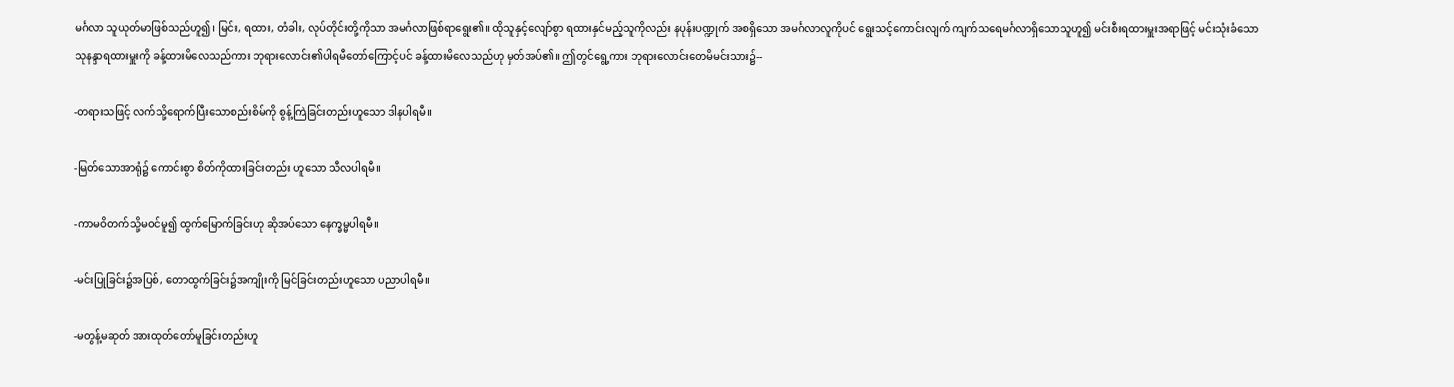မင်္ဂလာ သူယုတ်မာဖြစ်သည်ဟူ၍၊ မြင်း, ရထား, တံခါး, လုပ်တိုင်းတို့ကိုသာ အမင်္ဂလာဖြစ်ရာရွေး၏။ ထိုသူနှင့်လျော်စွာ ရထားနှင်မည့်သူကိုလည်း နပုန်းပဏ္ဍုက် အစရှိသော အမင်္ဂလာလူကိုပင် ရွေးသင့်ကောင်းလျက် ကျက်သရေမင်္ဂလာရှိသောသူဟူ၍ မင်းစီးရထားမှူးအရာဖြင့် မင်းသုံးခံသော သုနန္ဒာရထားမှူးကို ခန့်ထားမိလေသည်ကား ဘုရားလောင်း၏ပါရမီတော်ကြောင့်ပင် ခန့်ထားမိလေသည်ဟု မှတ်အပ်၏။ ဤတွင်ရွေ့ကား ဘုရားလောင်းတေမိမင်းသား၌--

-တရားသဖြင့် လက်သို့ရောက်ပြီးသောစည်းစိမ်ကို စွန့်ကြဲခြင်းတည်းဟူသော ဒါနပါရမီ။

-မြတ်သောအာရုံ၌ ကောင်းစွာ စိတ်ကိုထားခြင်းတည်း ဟူသော သီလပါရမီ။

-ကာမဝိတက်သို့မဝင်မူ၍ ထွက်မြောက်ခြင်းဟု ဆိုအပ်သော နေက္ခမ္မပါရမီ။

-မင်းပြုခြင်း၌အပြစ်, တောထွက်ခြင်း၌အကျိုးကို မြင်ခြင်းတည်းဟူသော ပညာပါရမီ။

-မတွန့်မဆုတ် အားထုတ်တော်မူခြင်းတည်းဟူ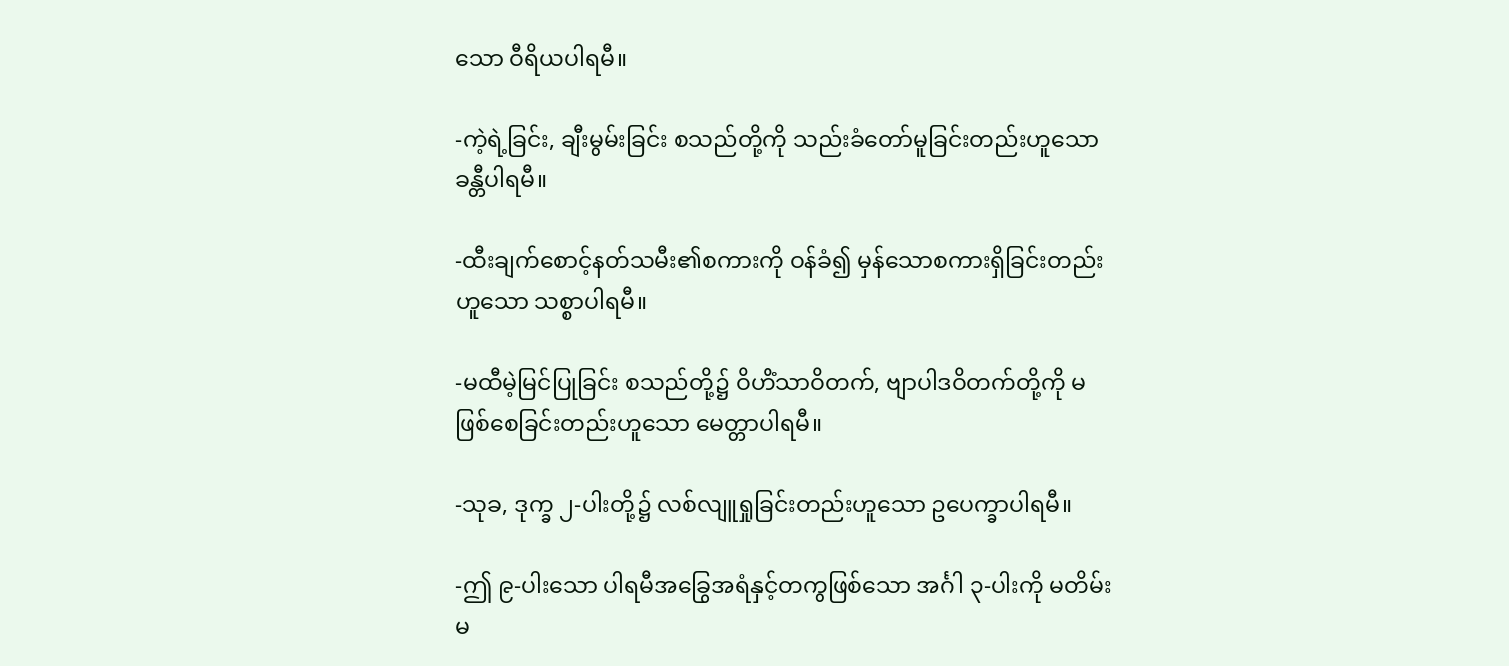သော ဝီရိယပါရမီ။

-ကဲ့ရဲ့ခြင်း, ချီးမွမ်းခြင်း စသည်တို့ကို သည်းခံတော်မူခြင်းတည်းဟူသော ခန္တီပါရမီ။

-ထီးချက်စောင့်နတ်သမီး၏စကားကို ဝန်ခံ၍ မှန်သောစကားရှိခြင်းတည်းဟူသော သစ္စာပါရမီ။

-မထီမဲ့မြင်ပြုခြင်း စသည်တို့၌ ဝိဟိံသာဝိတက်, ဗျာပါဒဝိတက်တို့ကို မဖြစ်စေခြင်းတည်းဟူသော မေတ္တာပါရမီ။

-သုခ, ဒုက္ခ ၂-ပါးတို့၌ လစ်လျူရှုခြင်းတည်းဟူသော ဥပေက္ခာပါရမီ။

-ဤ ၉-ပါးသော ပါရမီအခြွေအရံနှင့်တကွဖြစ်သော အင်္ဂါ ၃-ပါးကို မတိမ်းမ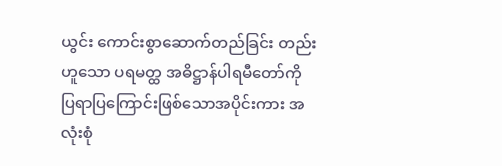ယွင်း ကောင်းစွာဆောက်တည်ခြင်း တည်းဟူသော ပရမတ္ထ အဓိဋ္ဌာန်ပါရမီတော်ကို ပြရာပြကြောင်းဖြစ်သောအပိုင်းကား အလုံးစုံ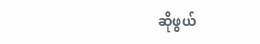ဆိုဖွယ်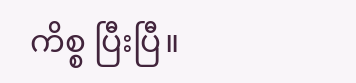ကိစ္စ ပြီးပြီ။